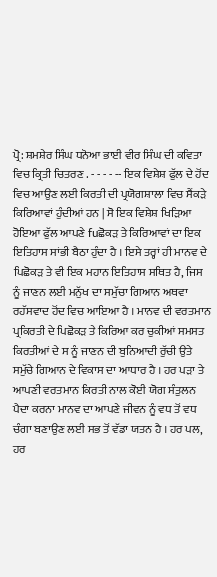ਪ੍ਰੋ: ਸ਼ਮਸ਼ੇਰ ਸਿੰਘ ਧਨੋਆ ਭਾਈ ਵੀਰ ਸਿੰਘ ਦੀ ਕਵਿਤਾ ਵਿਚ ਕ੍ਰਿਤੀ ਚਿਤਰਣ . - - - - -- ਇਕ ਵਿਸ਼ੇਸ਼ ਫੁੱਲ ਦੇ ਹੋਂਦ ਵਿਚ ਆਉਣ ਲਈ ਕਿਰਤੀ ਦੀ ਪ੍ਰਯੋਗਸ਼ਾਲਾ ਵਿਚ ਸੈਂਕੜੇ ਕਿਰਿਆਵਾਂ ਹੁੰਦੀਆਂ ਹਨ | ਸੋ ਇਕ ਵਿਸ਼ੇਸ਼ ਖਿੜਿਆ ਹੋਇਆ ਫੁੱਲ ਆਪਣੇ fuਛੋਕੜ ਤੇ ਕਿਰਿਆਵਾਂ ਦਾ ਇਕ ਇਤਿਹਾਸ ਸਾਂਭੀ ਬੈਠਾ ਹੁੰਦਾ ਹੈ । ਇਸੇ ਤਰ੍ਹਾਂ ਹੀ ਮਾਨਵ ਦੇ ਪਿਛੋਕੜ ਤੇ ਵੀ ਇਕ ਮਹਾਨ ਇਤਿਹਾਸ ਸਥਿਤ ਹੈ, ਜਿਸ ਨੂੰ ਜਾਣਨ ਲਈ ਮਨੁੱਖ ਦਾ ਸਮੁੱਚਾ ਗਿਆਨ ਅਥਵਾ ਰਹੱਸਵਾਦ ਹੋਂਦ ਵਿਚ ਆਇਆ ਹੈ । ਮਾਨਵ ਦੀ ਵਰਤਮਾਨ ਪ੍ਰਕਿਰਤੀ ਦੇ ਪਿਛੋਕੜ ਤੇ ਕਿਰਿਆ ਕਰ ਚੁਕੀਆਂ ਸਮਸਤ ਕਿਰਤੀਆਂ ਦੇ ਸ ਨੂੰ ਜਾਣਨ ਦੀ ਬੁਨਿਆਦੀ ਰੁੱਚੀ ਉਤੇ ਸਮੁੱਚੇ ਗਿਆਨ ਦੇ ਵਿਕਾਸ ਦਾ ਆਧਾਰ ਹੈ । ਹਰ ਪੜਾ ਤੇ ਆਪਣੀ ਵਰਤਮਾਨ ਕਿਰਤੀ ਨਾਲ ਕੋਈ ਯੋਗ ਸੰਤੁਲਨ ਪੈਦਾ ਕਰਨਾ ਮਾਨਵ ਦਾ ਆਪਣੇ ਜੀਵਨ ਨੂੰ ਵਧ ਤੋਂ ਵਧ ਚੰਗਾ ਬਣਾਉਣ ਲਈ ਸਭ ਤੋਂ ਵੱਡਾ ਯਤਨ ਹੈ । ਹਰ ਪਲ, ਹਰ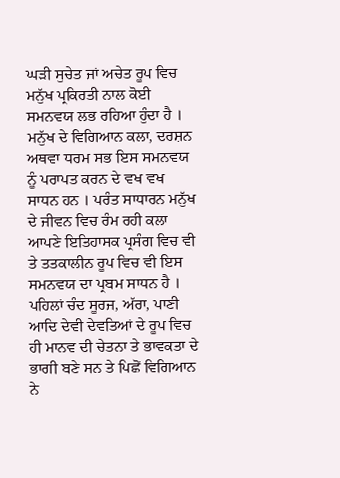ਘੜੀ ਸੁਚੇਤ ਜਾਂ ਅਚੇਤ ਰੂਪ ਵਿਚ ਮਨੁੱਖ ਪ੍ਰਕਿਰਤੀ ਨਾਲ ਕੋਈ ਸਮਨਵਯ ਲਭ ਰਹਿਆ ਹੁੰਦਾ ਹੈ । ਮਨੁੱਖ ਦੇ ਵਿਗਿਆਨ ਕਲਾ, ਦਰਸ਼ਨ ਅਥਵਾ ਧਰਮ ਸਭ ਇਸ ਸਮਨਵਯ ਨੂੰ ਪਰਾਪਤ ਕਰਨ ਦੇ ਵਖ ਵਖ ਸਾਧਨ ਹਨ । ਪਰੰਤ ਸਾਧਾਰਨ ਮਨੁੱਖ ਦੇ ਜੀਵਨ ਵਿਚ ਰੰਮ ਰਹੀ ਕਲਾ ਆਪਣੇ ਇਤਿਹਾਸਕ ਪ੍ਰਸੰਗ ਵਿਚ ਵੀ ਤੇ ਤਤਕਾਲੀਨ ਰੂਪ ਵਿਚ ਵੀ ਇਸ ਸਮਨਵਯ ਦਾ ਪ੍ਰਬਮ ਸਾਧਨ ਹੈ । ਪਹਿਲਾਂ ਚੰਦ ਸੂਰਜ, ਅੱਰਾ, ਪਾਣੀ ਆਦਿ ਦੇਵੀ ਦੇਵਤਿਆਂ ਦੇ ਰੂਪ ਵਿਚ ਹੀ ਮਾਨਵ ਦੀ ਚੇਤਨਾ ਤੇ ਭਾਵਕਤਾ ਦੇ ਭਾਗੀ ਬਣੇ ਸਨ ਤੇ ਪਿਛੋਂ ਵਿਗਿਆਨ ਨੇ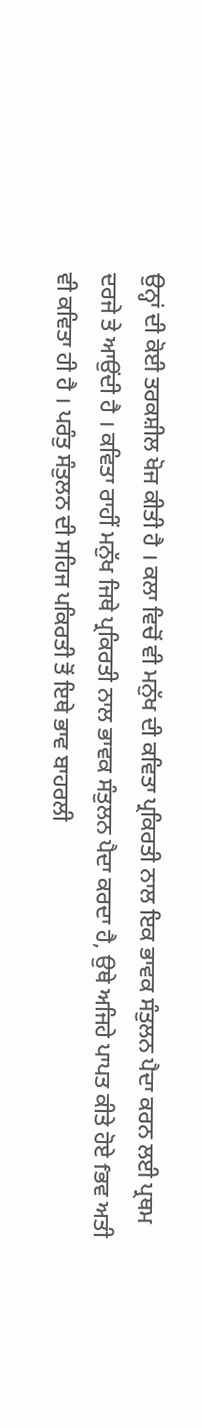ਉਨ੍ਹਾਂ ਦੀ ਕੋਈ ਤਰਕਸ਼ੀਲ ਖੋਜ ਕੀਤੀ ਹੈ । ਕਲਾ ਵਿਚੋਂ ਵੀ ਮਨੁੱਖ ਦੀ ਕਵਿਤਾ ਪ੍ਰਕਿਰਤੀ ਨਾਲ ਇਕ ਭਾਵਕ ਸੰਤੁਲਨ ਪੈਦਾ ਕਰਨ ਲਈ ਪ੍ਰਥਮ ਦਰਜੇ ਤੇ ਆਉਂਦੀ ਹੈ । ਕਵਿਤਾ ਰਾਹੀਂ ਮਨੁੱਖ ਜਿਥੇ ਪ੍ਰਕਿਰਤੀ ਨਾਲ ਭਾਵਕ ਸੰਤੁਲਨ ਪੈਦਾ ਕਰਦਾ ਹੈ, ਉਥੇ ਅਜਿਹੇ ਪਾਪਤ ਕੀਤੇ ਹੋਏ fਭਵ ਅਤੀ ਵੀ ਕਵਿਤਾ ਹੀ ਹੈ । ਪਰੰਤੁ ਸੰਤੁਲਨ ਦੀ ਸਹਿਜ ਪਕਿਰਤੀ ਤੋਂ ਇਥੇ ਭਾਵ ਬਾਹਰਲੀ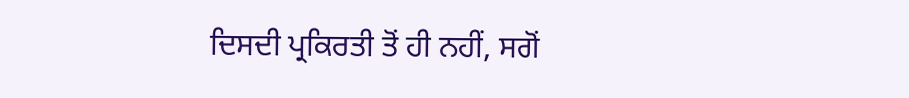ਦਿਸਦੀ ਪ੍ਰਕਿਰਤੀ ਤੋਂ ਹੀ ਨਹੀਂ, ਸਗੋਂ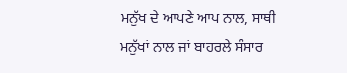ਮਨੁੱਖ ਦੇ ਆਪਣੇ ਆਪ ਨਾਲ, ਸਾਥੀ ਮਨੁੱਖਾਂ ਨਾਲ ਜਾਂ ਬਾਹਰਲੇ ਸੰਸਾਰ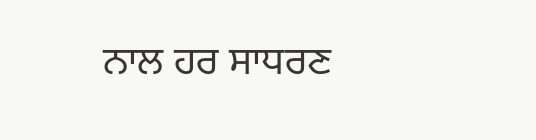ਨਾਲ ਹਰ ਸਾਧਰਣ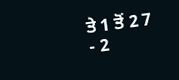ਤੇ 1 ਤੋਂ 2 7
- 2